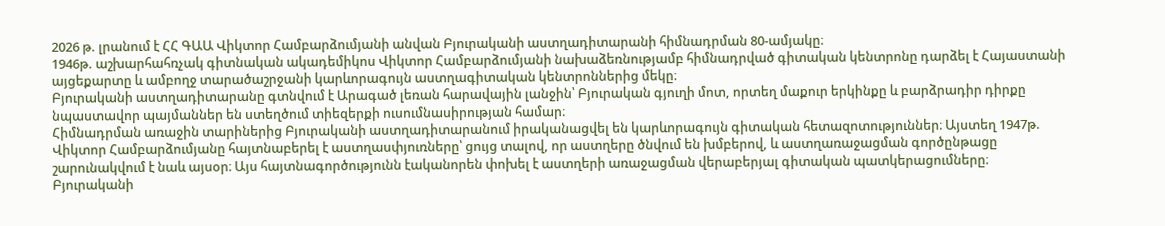2026 թ. լրանում է ՀՀ ԳԱԱ Վիկտոր Համբարձումյանի անվան Բյուրականի աստղադիտարանի հիմնադրման 80-ամյակը։
1946թ. աշխարհահռչակ գիտնական ակադեմիկոս Վիկտոր Համբարձումյանի նախաձեռնությամբ հիմնադրված գիտական կենտրոնը դարձել է Հայաստանի այցեքարտը և ամբողջ տարածաշրջանի կարևորագույն աստղագիտական կենտրոններից մեկը։
Բյուրականի աստղադիտարանը գտնվում է Արագած լեռան հարավային լանջին՝ Բյուրական գյուղի մոտ, որտեղ մաքուր երկինքը և բարձրադիր դիրքը նպաստավոր պայմաններ են ստեղծում տիեզերքի ուսումնասիրության համար։
Հիմնադրման առաջին տարիներից Բյուրականի աստղադիտարանում իրականացվել են կարևորագույն գիտական հետազոտություններ։ Այստեղ 1947թ. Վիկտոր Համբարձումյանը հայտնաբերել է աստղասփյուռները՝ ցույց տալով, որ աստղերը ծնվում են խմբերով, և աստղառաջացման գործընթացը շարունակվում է նաև այսօր։ Այս հայտնագործությունն էականորեն փոխել է աստղերի առաջացման վերաբերյալ գիտական պատկերացումները։
Բյուրականի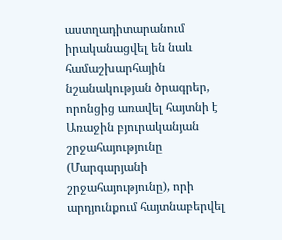աստղադիտարանում իրականացվել են նաև համաշխարհային նշանակության ծրագրեր, որոնցից առավել հայտնի է Առաջին բյուրականյան շրջահայությունը (Մարգարյանի շրջահայությունը), որի արդյունքում հայտնաբերվել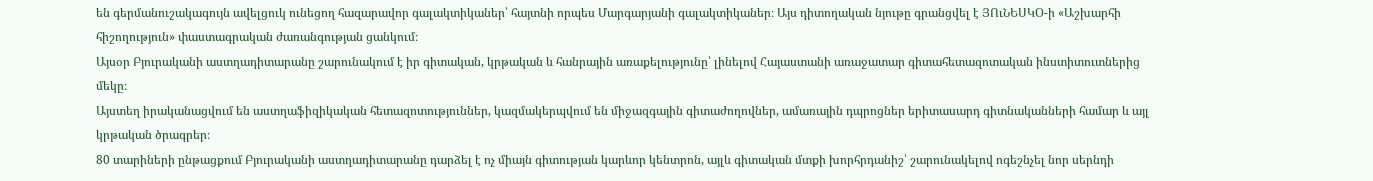են գերմանուշակագույն ավելցուկ ունեցող հազարավոր գալակտիկաներ՝ հայտնի որպես Մարգարյանի գալակտիկաներ։ Այս դիտողական նյութը գրանցվել է ՅՈւՆԵՍԿՕ-ի «Աշխարհի հիշողություն» փաստագրական ժառանգության ցանկում։
Այսօր Բյուրականի աստղադիտարանը շարունակում է իր գիտական, կրթական և հանրային առաքելությունը՝ լինելով Հայաստանի առաջատար գիտահետազոտական ինստիտուտներից մեկը։
Այստեղ իրականացվում են աստղաֆիզիկական հետազոտություններ, կազմակերպվում են միջազգային գիտաժողովներ, ամառային դպրոցներ երիտասարդ գիտնականների համար և այլ կրթական ծրագրեր։
80 տարիների ընթացքում Բյուրականի աստղադիտարանը դարձել է ոչ միայն գիտության կարևոր կենտրոն, այլև գիտական մտքի խորհրդանիշ՝ շարունակելով ոգեշնչել նոր սերնդի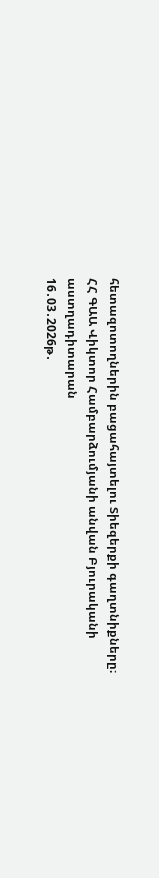հետազոտողներին բացահայտելու Տիեզերքի գաղտնիքները։
ՀՀ ԳԱԱ Վիկտոր Համբարձումյանի անվան Բյուրականի աստղադիտարան
16․03․2026թ․